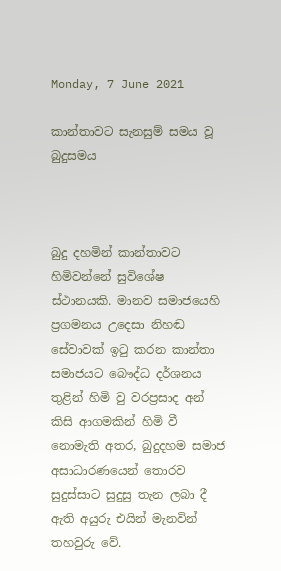Monday, 7 June 2021

කාන්තාවට සැනසුම් සමය වූ බුදුසමය



බුදු දහමින් කාන්තාවට හිමිවන්නේ සුවිශේෂ ස්ථානයකි. මානව සමාජයෙහි ප්‍රගමනය උදෙසා නිහඬ සේවාවක් ඉටු කරන කාන්තා සමාජයට බෞද්ධ දර්ශනය තුළින් හිමි වු වරප්‍රසාද අන් කිසි ආගමකින් හිමි වී නොමැති අතර, බුදුදහම සමාජ අසාධාරණයෙන් තොරව සුදුස්සාට සුදුසු තැන ලබා දී ඇති අයුරු එයින් මැනවින් තහවුරු වේ.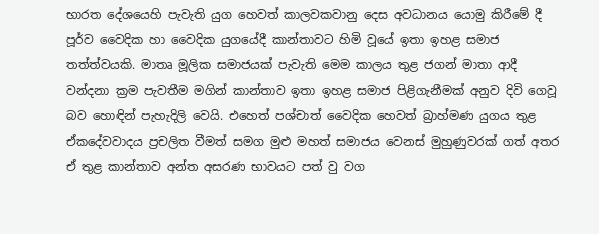භාරත දේශයෙහි පැවැති යුග හෙවත් කාලවකවානු දෙස අවධානය යොමු කිරීමේ දී පූර්ව වෛදික හා වෛදික යුගයේදී කාන්තාවට හිමි වූයේ ඉතා ඉහළ සමාජ තත්ත්වයකි. මාතෘ මූලික සමාජයක් පැවැති මෙම කාලය තුළ ජගන් මාතා ආදී වන්දනා ක්‍රම පැවතීම මගින් කාන්තාව ඉතා ඉහළ සමාජ පිළිගැනීමක් අනුව දිවි ගෙවූ බව හොඳින් පැහැදිලි වෙයි. එහෙත් පශ්චාත් වෛදික හෙවත් බ්‍රාහ්මණ යුගය තුළ ඒකදේවවාදය ප්‍රචලිත වීමත් සමග මුළු මහත් සමාජය වෙනස් මුහුණුවරක් ගත් අතර ඒ තුළ කාන්තාව අන්ත අසරණ භාවයට පත් වු වග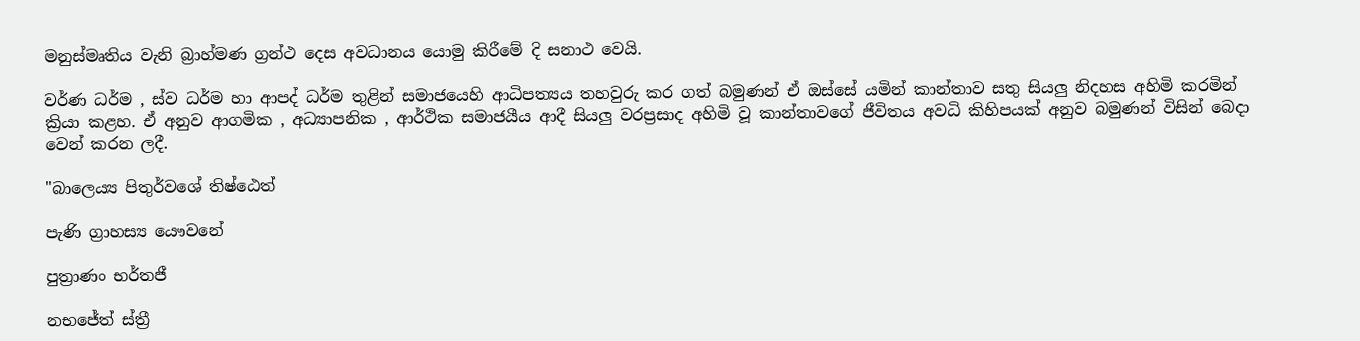මනුස්මෘතිය වැනි බ්‍රාහ්මණ ග්‍රන්ථ දෙස අවධානය යොමු කිරීමේ දි සනාථ වෙයි.

වර්ණ ධර්ම , ස්ව ධර්ම හා ආපද් ධර්ම තුළින් සමාජයෙහි ආධිපත්‍යය තහවුරු කර ගත් බමුණන් ඒ ඔස්සේ යමින් කාන්තාව සතු සියලු නිදහස අහිමි කරමින් ක්‍රියා කළහ. ඒ අනුව ආගමික , අධ්‍යාපනික , ආර්ථික සමාජයීය ආදී සියලු වරප්‍රසාද අහිමි වූ කාන්තාවගේ ජීවිතය අවධි කිහිපයක් අනුව බමුණන් විසින් බෙදා වෙන් කරන ලදී.

"බාලෙය්‍ය පිතුර්වශේ තිෂ්ඨෙත්

පැණි ග්‍රාහස්‍ය යෞවනේ

පුත්‍රාණං භර්තජී

නභජේත් ස්ත්‍රී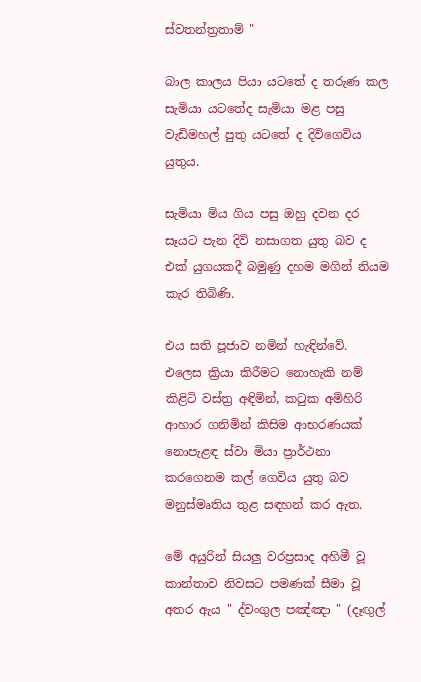ස්වතන්ත්‍රතාම් "

බාල කාලය පියා යටතේ ද තරුණ කල සැමියා යටතේද සැමියා මළ පසු වැඩිමහල් පුතු යටතේ ද දිවිගෙවිය යුතුය.

සැමියා මිය ගිය පසු ඔහු දවන දර සෑයට පැන දිවි නසාගත යුතු බව ද එක් යුගයකදී බමුණු දහම මගින් නියම කැර තිබිණි.

එය සති පූජාව නමින් හැඳින්වේ. එලෙස ක්‍රියා කිරීමට නොහැකි නම් කිළිටි වස්ත්‍ර අඳිමින්, කටුක අමිහිරි ආහාර ගනිමින් කිසිම ආභරණයක් නොපැළඳ ස්වා මියා ප්‍රාර්ථනා කරගෙනම කල් ගෙවිය යුතු බව මනුස්මෘතිය තුළ සඳහන් කර ඇත.

මේ අයුරින් සියලු වරප්‍රසාද අහිමී වූ කාන්තාව නිවසට පමණක් සීමා වූ අතර ඇය " ද්වංගුල පඤ්ඤා " (දෑඟුල්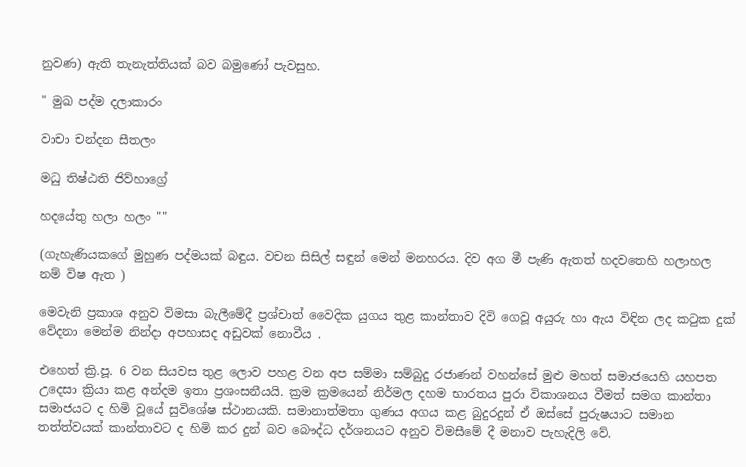නුවණ) ඇති තැනැත්තියක් බව බමුණෝ පැවසුහ.

" මුඛ පද්ම දලාකාරං

වාචා චන්දන සීතලං

මධු තිෂ්ඨති ජිව්හාග්‍රේ

හදයේතු හලා හලං ""

(ගැහැණියකගේ මුහුණ පද්මයක් බඳුය. වචන සිසිල් සඳුන් මෙන් මනහරය. දිව අග මී පැණි ඇතත් හදවතෙහි හලාහල නම් විෂ ඇත )

මෙවැනි ප්‍රකාශ අනුව විමසා බැලීමේදී ප්‍රශ්චාත් වෛදික යුගය තුළ කාන්තාව දිවි ගෙවූ අයුරු හා ඇය විඳින ලද කටුක දුක් වේදනා මෙන්ම නින්දා අපහාසද අඩුවක් නොවීය .

එහෙත් ක්‍රි.පූ. 6 වන සියවස තුළ ලොව පහළ වන අප සම්මා සම්බුදු රජාණන් වහන්සේ මුළු මහත් සමාජයෙහි යහපත උදෙසා ක්‍රියා කළ අන්දම ඉතා ප්‍රශංසනීයයි. ක්‍රම ක්‍රමයෙන් නිර්මල දහම භාරතය පුරා විකාශනය වීමත් සමග කාන්තා සමාජයට ද හිමි වූයේ සුවිශේෂ ස්ථානයකි. සමානාත්මතා ගුණය අගය කළ බුදුරදුන් ඒ ඔස්සේ පුරුෂයාට සමාන තත්ත්වයක් කාන්තාවට ද හිමි කර දුන් බව බෞද්ධ දර්ශනයට අනුව විමසීමේ දී මනාව පැහැදිලි වේ.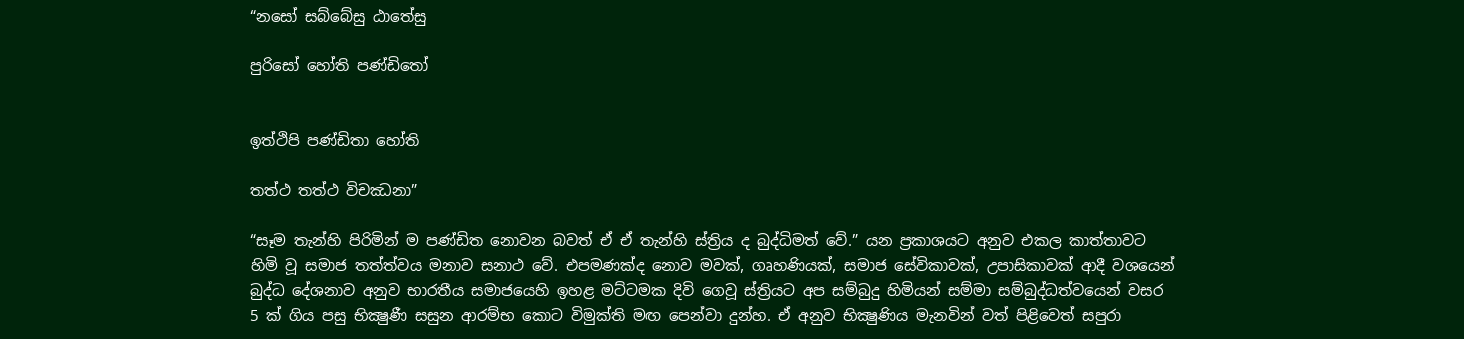“නසෝ සබ්බේසු ඨාතේසු

පුරිසෝ හෝති පණ්ඩිතෝ


ඉත්ථිපි පණ්ඩිතා හෝති

තත්ථ තත්ථ විචඣනා”

“සෑම තැන්හි පිරිමින් ම පණ්ඩිත නොවන බවත් ඒ ඒ තැන්හි ස්ත්‍රිය ද බුද්ධිමත් වේ.” යන ප්‍රකාශයට අනුව එකල කාත්තාවට හිමි වූ සමාජ තත්ත්වය මනාව සනාථ වේ. එපමණක්ද නොව මවක්, ගෘහණියක්, සමාජ සේවිකාවක්, උපාසිකාවක් ආදී වශයෙන් බුද්ධ දේශනාව අනුව භාරතීය සමාජයෙහි ඉහළ මට්ටමක දිවි ගෙවූ ස්ත්‍රියට අප සම්බුදු හිමියන් සම්මා සම්බුද්ධත්වයෙන් වසර 5 ක් ගිය පසු භික්‍ෂුණී සසුන ආරම්භ කොට විමුක්ති මඟ පෙන්වා දුන්හ. ඒ අනුව භික්‍ෂුණිය මැනවින් වත් පිළිවෙත් සපුරා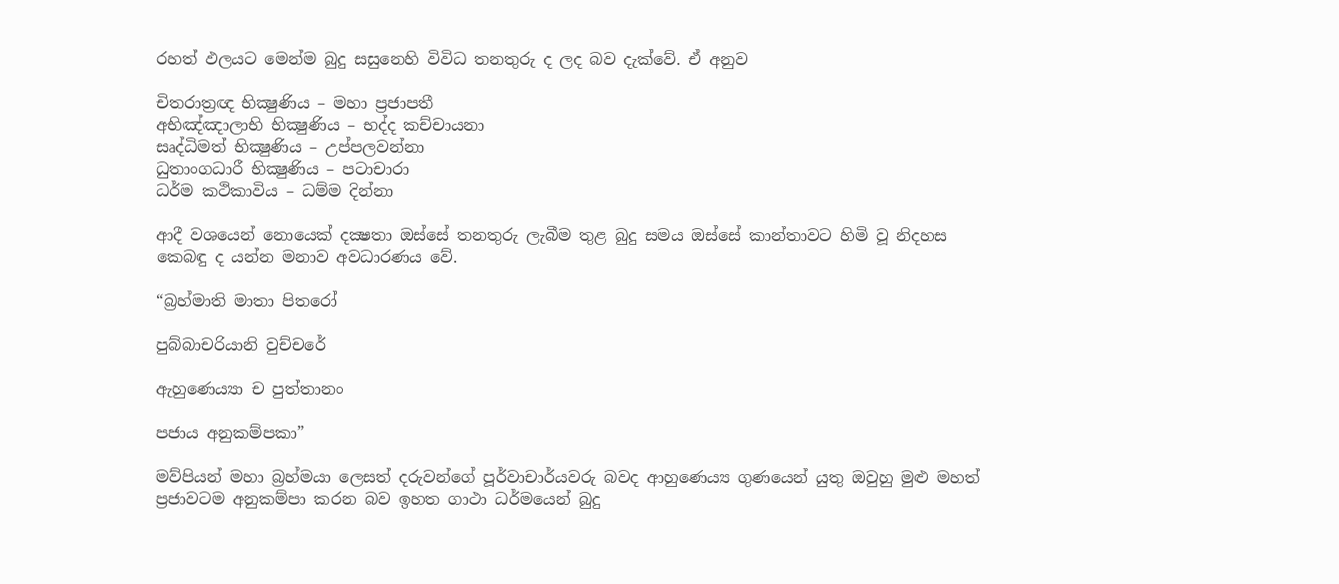රහත් ඵලයට මෙන්ම බුදු සසුනෙහි විවිධ තනතුරු ද ලද බව දැක්වේ. ඒ අනුව

චිතරාත්‍රඥ භික්‍ෂුණිය – මහා ප්‍රජාපතී
අභිඤ්ඤාලාභි භික්‍ෂුණිය – භද්ද කච්චායනා
සෘද්ධිමත් භික්‍ෂුණිය – උප්පලවන්නා
ධුතාංගධාරී භික්‍ෂුණිය – පටාචාරා
ධර්ම කථිකාවිය – ධම්ම දින්නා

ආදී වශයෙන් නොයෙක් දක්‍ෂතා ඔස්සේ තනතුරු ලැබීම තුළ බුදු සමය ඔස්සේ කාන්තාවට හිමි වූ නිදහස කෙබඳු ද යන්න මනාව අවධාරණය වේ.

“බ්‍රහ්මාති මාතා පිතරෝ

පුබ්බාචරියානි වුච්චරේ

ඇහුණෙය්‍යා ච පුත්තානං

පජාය අනුකම්පකා”

මව්පියන් මහා බ්‍රහ්මයා ලෙසත් දරුවන්ගේ පූර්වාචාර්යවරු බවද ආහුණෙය්‍ය ගුණයෙන් යුතු ඔවුහු මුළු මහත් ප්‍රජාවටම අනුකම්පා කරන බව ඉහත ගාථා ධර්මයෙන් බුදු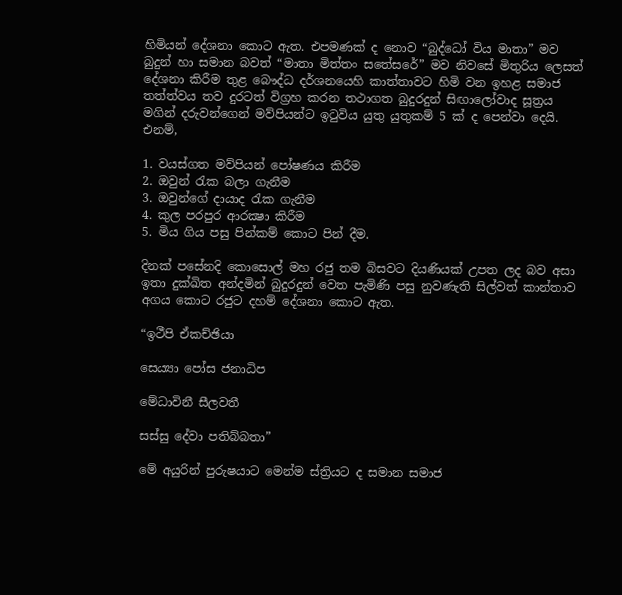හිමියන් දේශනා කොට ඇත. එපමණක් ද නොව “බුද්ධෝ විය මාතා” මව බුදුන් හා සමාන බවත් “මාතා මිත්තං සතේසරේ” මව නිවසේ මිතුරිය ලෙසත් දේශනා කිරීම තුළ බෞද්ධ දර්ශනයෙහි කාත්තාවට හිමි වන ඉහළ සමාජ තත්ත්වය තව දුරටත් විග්‍රහ කරන තථාගත බුදුරදුන් සිඟාලෝවාද සූත්‍රය මගින් දරුවන්ගෙන් මව්පියන්ට ඉටුවිය යුතු යුතුකම් 5 ක් ද පෙන්වා දෙයි. එනම්,

1. වයස්ගත මව්පියන් පෝෂණය කිරීම
2. ඔවුන් රැක බලා ගැනීම
3. ඔවුන්ගේ දායාද රැක ගැනීම
4. කුල පරපුර ආරක්‍ෂා කිරීම
5. මිය ගිය පසු පින්කම් කොට පින් දීම.

දිනක් පසේනදි කොසොල් මහ රජු තම බිසවට දියණියක් උපත ලද බව අසා ඉතා දුක්‍ඛිත අන්දමින් බුදුරදුන් වෙත පැමිණි පසු නුවණැති සිල්වත් කාන්තාව අගය කොට රජුට දහම් දේශනා කොට ඇත.

“ඉථීපි ඒකච්ඡියා

සෙය්‍යා පෝස ජනාධිප

මේධාවිනී සීලවතී

සස්සු දේවා පතිබ්බතා”

මේ අයුරින් පුරුෂයාට මෙන්ම ස්ත්‍රියට ද සමාන සමාජ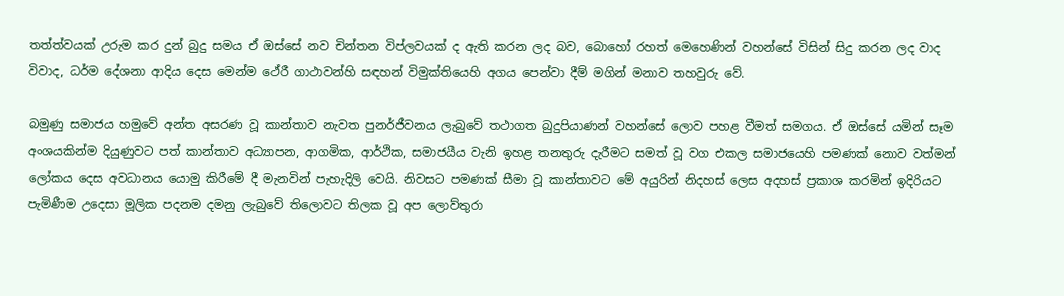තත්ත්වයක් උරුම කර දුන් බුදු සමය ඒ ඔස්සේ නව චින්තන විප්ලවයක් ද ඇති කරන ලද බව, බොහෝ රහත් මෙහෙණින් වහන්සේ විසින් සිදු කරන ලද වාද විවාද, ධර්ම දේශනා ආදිය දෙස මෙන්ම ථේරී ගාථාවන්හි සඳහන් විමුක්තියෙහි අගය පෙන්වා දීම් මගින් මනාව තහවුරු වේ.

බමුණු සමාජය හමුවේ අන්ත අසරණ වූ කාන්තාව නැවත පුනර්ජීවනය ලැබුවේ තථාගත බුදුපියාණන් වහන්සේ ලොව පහළ වීමත් සමගය. ඒ ඔස්සේ යමින් සෑම අංශයකින්ම දියුණුවට පත් කාන්තාව අධ්‍යාපන, ආගමික, ආර්ථික, සමාජයීය වැනි ඉහළ තනතුරු දැරීමට සමත් වූ වග එකල සමාජයෙහි පමණක් නොව වත්මන් ලෝකය දෙස අවධානය යොමු කිරීමේ දී මැනවින් පැහැදිලි වෙයි. නිවසට පමණක් සීමා වූ කාන්තාවට මේ අයුරින් නිදහස් ලෙස අදහස් ප්‍රකාශ කරමින් ඉදිරියට පැමිණීම උදෙසා මූලික පදනම දමනු ලැබුවේ තිලොවට තිලක වූ අප ලොව්තුරා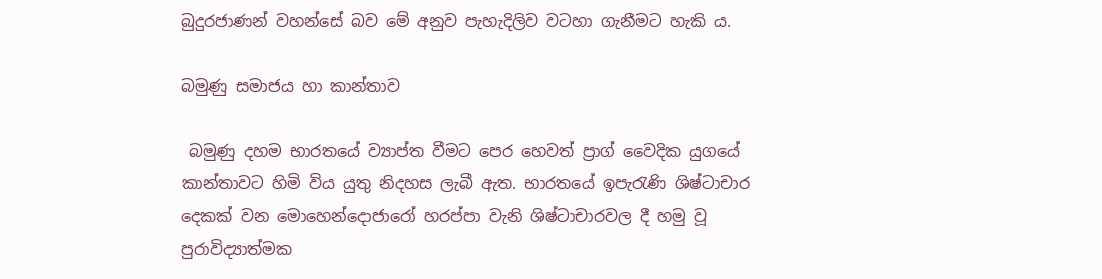බුදුරජාණන් වහන්සේ බව මේ අනුව පැහැදිලිව වටහා ගැනීමට හැකි ය.

බමුණු සමාජය හා කාන්තාව

 බමුණු දහම භාරතයේ ව්‍යාප්ත වීමට පෙර හෙවත් ප්‍රාග් වෛදික යුගයේ කාන්තාවට හිමි විය යුතු නිදහස ලැබී ඇත. භාරතයේ ඉපැරැණි ශිෂ්ටාචාර දෙකක් වන මොහෙන්දොජාරෝ හරප්පා වැනි ශිෂ්ටාචාරවල දී හමු වූ පුරාවිද්‍යාත්මක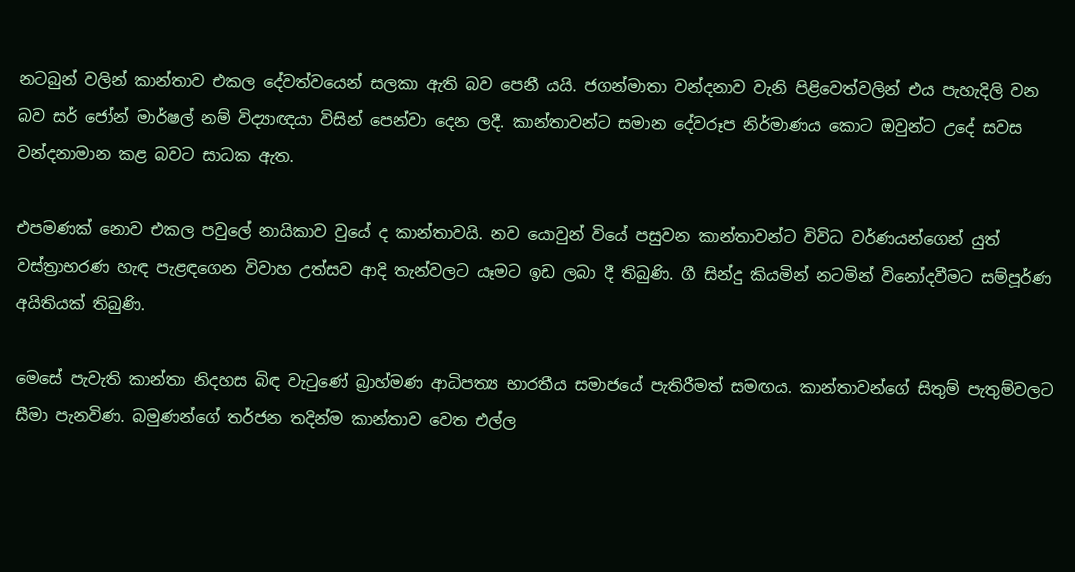නටබුන් වලින් කාන්තාව එකල දේවත්වයෙන් සලකා ඇති බව පෙනී යයි. ජගන්මාතා වන්දනාව වැනි පිළිවෙත්වලින් එය පැහැදිලි වන බව සර් ජෝන් මාර්ෂල් නම් විද්‍යාඥයා විසින් පෙන්වා දෙන ලදී. කාන්තාවන්ට සමාන දේවරූප නිර්මාණය කොට ඔවුන්ට උදේ සවස වන්දනාමාන කළ බවට සාධක ඇත.

එපමණක් නොව එකල පවුලේ නායිකාව වුයේ ද කාන්තාවයි. නව යොවුන් වියේ පසුවන කාන්තාවන්ට විවිධ වර්ණයන්ගෙන් යුත් වස්ත්‍රාභරණ හැඳ පැළඳගෙන විවාහ උත්සව ආදි තැන්වලට යෑමට ඉඩ ලබා දී තිබුණි. ගී සින්දු කියමින් නටමින් විනෝදවීමට සම්පූර්ණ අයිතියක් තිබුණි.

මෙසේ පැවැති කාන්තා නිදහස බිඳ වැටුණේ බ්‍රාහ්මණ ආධිපත්‍ය භාරතීය සමාජයේ පැතිරීමත් සමඟය. කාන්තාවන්ගේ සිතුම් පැතුම්වලට සීමා පැනවිණ. බමුණන්ගේ තර්ජන තදින්ම කාන්තාව වෙත එල්ල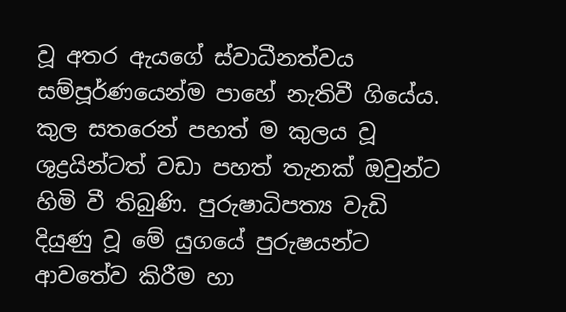වූ අතර ඇයගේ ස්වාධීනත්වය සම්පූර්ණයෙන්ම පාහේ නැතිවී ගියේය. කුල සතරෙන් පහත් ම කුලය වූ ශුද්‍රයින්ටත් වඩා පහත් තැනක් ඔවුන්ට හිමි වී තිබුණි. පුරුෂාධිපත්‍ය වැඩි දියුණු වූ මේ යුගයේ පුරුෂයන්ට ආවතේව කිරීම හා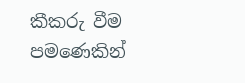කීකරු වීම පමණෙකින්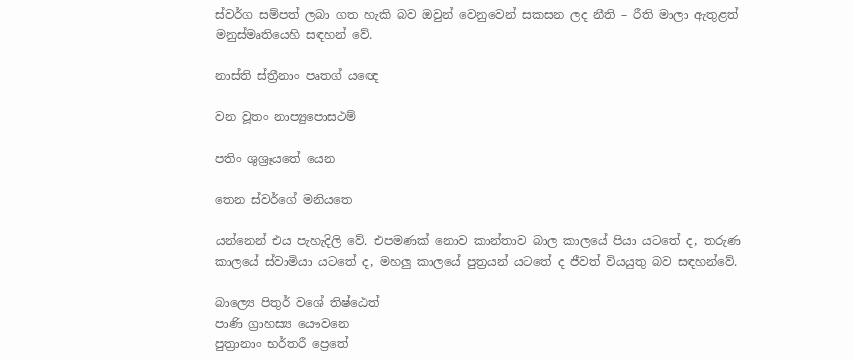ස්වර්ග සම්පත් ලබා ගත හැකි බව ඔවුන් වෙනුවෙන් සකසන ලද නීති – රීති මාලා ඇතුළත් මනුස්මෘතියෙහි සඳහන් වේ.

නාස්ති ස්ත්‍රීනාං පෘතග් යඥෙ

වන වූතං නාප්‍යුපොසථම්

පතිං ශුශ්‍රෑයතේ යෙන

තෙන ස්වර්ගේ මනියතෙ

යන්නෙන් එය පැහැදිලි වේ. එපමණක් නොව කාන්තාව බාල කාලයේ පියා යටතේ ද, තරුණ කාලයේ ස්වාමියා යටතේ ද, මහලු කාලයේ පුත්‍රයන් යටතේ ද ජීවත් වියයුතු බව සඳහන්වේ.

බාල්‍යෙ පිතුර් වශේ තිෂ්ඨෙත්
පාණි ග්‍රාහස්‍ය යෞවනෙ
පුත්‍රානාං භර්තරී ප්‍රෙතේ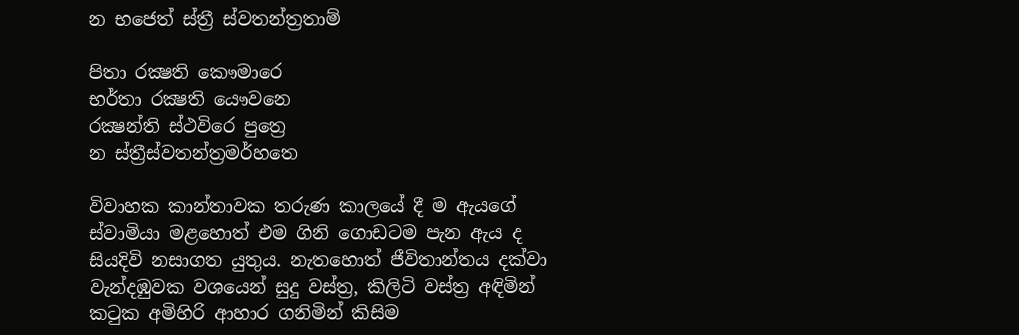න භජෙත් ස්ත්‍රී ස්වතන්ත්‍රතාම්

පිතා රක්‍ෂති කෞමාරෙ
භර්තා රක්‍ෂති යෞවනෙ
රක්‍ෂන්ති ස්ථවිරෙ පුත්‍රෙ
න ස්ත්‍රීස්වතන්ත්‍රමර්හතෙ

විවාහක කාන්තාවක තරුණ කාලයේ දී ම ඇයගේ ස්වාමියා මළහොත් එම ගිනි ගොඩටම පැන ඇය ද සියදිවි නසාගත යුතුය. නැතහොත් ජීවිතාන්තය දක්වා වැන්දඹුවක වශයෙන් සුදු වස්ත්‍ර, කිලිටි වස්ත්‍ර අඳිමින් කටුක අමිහිරි ආහාර ගනිමින් කිසිම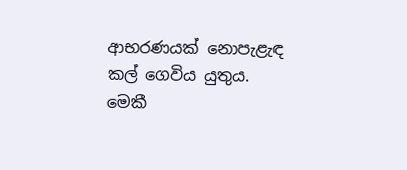ආභරණයක් නොපැළැඳ කල් ගෙවිය යුතුය. මෙකී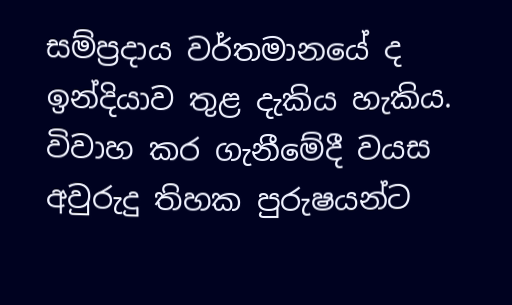සම්ප්‍රදාය වර්තමානයේ ද ඉන්දියාව තුළ දැකිය හැකිය. විවාහ කර ගැනීමේදී වයස අවුරුදු තිහක පුරුෂයන්ට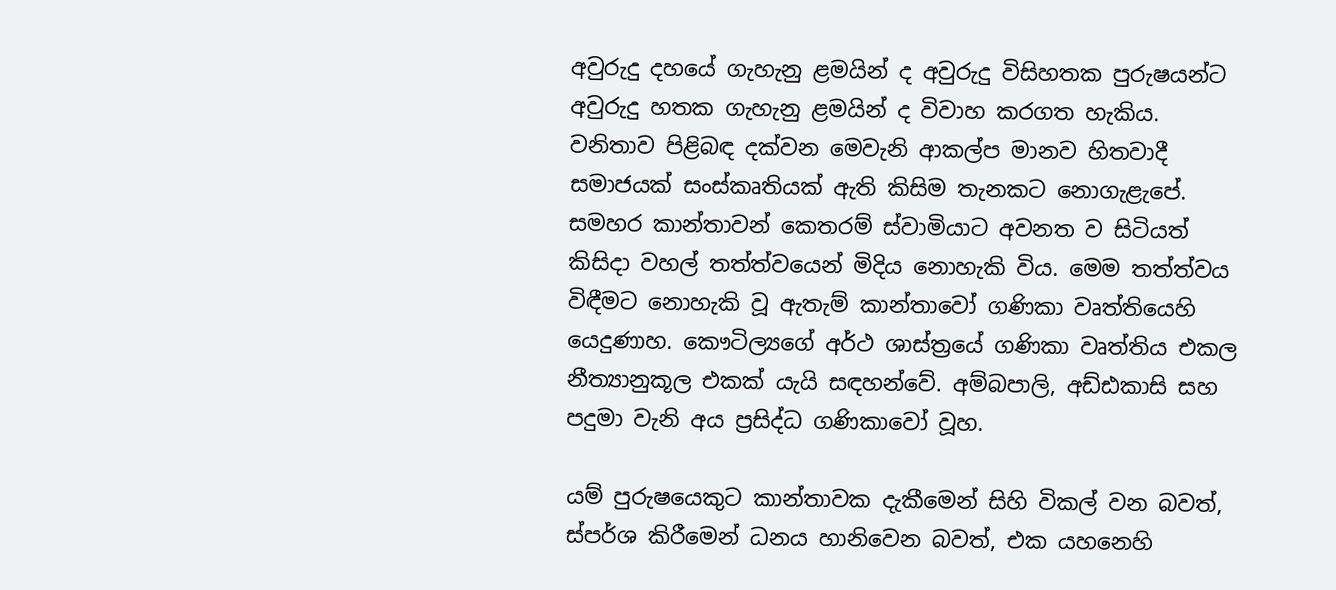අවුරුදු දහයේ ගැහැනු ළමයින් ද අවුරුදු විසිහතක පුරුෂයන්ට අවුරුදු හතක ගැහැනු ළමයින් ද විවාහ කරගත හැකිය. වනිතාව පිළිබඳ දක්වන මෙවැනි ආකල්ප මානව හිතවාදී සමාජයක් සංස්කෘතියක් ඇති කිසිම තැනකට නොගැළැපේ. සමහර කාන්තාවන් කෙතරම් ස්වාමියාට අවනත ව සිටියත් කිසිදා වහල් තත්ත්වයෙන් මිදිය නොහැකි විය. මෙම තත්ත්වය විඳීමට නොහැකි වූ ඇතැම් කාන්තාවෝ ගණිකා වෘත්තියෙහි යෙදුණාහ. කෞටිල්‍යගේ අර්ථ ශාස්ත්‍රයේ ගණිකා වෘත්තිය එකල නීත්‍යානුකූල එකක් යැයි සඳහන්වේ. අම්බපාලි, අඩ්ඪකාසි සහ පදුමා වැනි අය ප්‍රසිද්ධ ගණිකාවෝ වූහ.

යම් පුරුෂයෙකුට කාන්තාවක දැකීමෙන් සිහි විකල් වන බවත්, ස්පර්ශ කිරීමෙන් ධනය හානිවෙන බවත්, එක යහනෙහි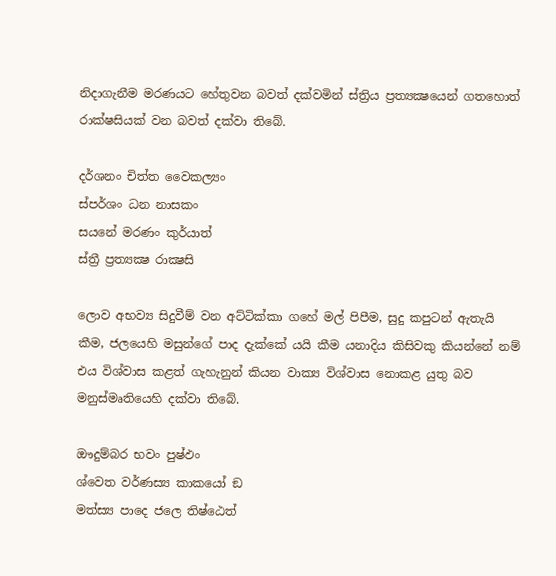නිදාගැනීම මරණයට හේතුවන බවත් දක්වමින් ස්ත්‍රිය ප්‍රත්‍යක්‍ෂයෙන් ගතහොත් රාක්ෂසියක් වන බවත් දක්වා තිබේ.

දර්ශනං චිත්ත වෛකල්‍යං
ස්පර්ශං ධන නාසකං
සයනේ මරණං කුර්යාත්
ස්ත්‍රී ප්‍රත්‍යක්‍ෂ රාක්‍ෂසි

ලොව අභව්‍ය සිදුවීම් වන අට්ටික්කා ගහේ මල් පිපීම, සුදු කපුටන් ඇතැයි කීම, ජලයෙහි මසුන්ගේ පාද දැක්කේ යයි කීම යනාදිය කිසිවකු කියන්නේ නම් එය විශ්වාස කළත් ගැහැනුන් කියන වාක්‍ය විශ්වාස නොකළ යුතු බව මනුස්මෘතියෙහි දක්වා තිබේ.

ඖදුම්බර භවං පුෂ්ඵං
ශ්වෙත වර්ණස්‍ය කාකයෝ ඞ
මත්ස්‍ය පාදෙ ජලෙ තිෂ්ඨෙත්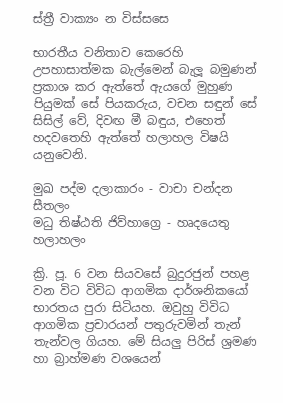ස්ත්‍රී වාක්‍යං න විස්සසෙ

භාරතීය වනිතාව කෙරෙහි උපහාසාත්මක බැල්මෙන් බැලූ බමුණන් ප්‍රකාශ කර ඇත්තේ ඇයගේ මුහුණ පියුමක් සේ පියකරුය, වචන සඳුන් සේ සිසිල් වේ, දිවඟ මී බඳුය, එහෙත් හදවතෙහි ඇත්තේ හලාහල විෂයි යනුවෙනි.

මුඛ පද්ම දලාකාරං - වාචා චන්දන සීතලං
මධු තිෂ්ඨති ජිව්හාග්‍රෙ - හෘදයෙතු හලාහලං

ක්‍රි. පූ. 6 වන සියවසේ බුදුරජුන් පහළ වන විට විවිධ ආගමික දාර්ශනිකයෝ භාරතය පුරා සිටියහ. ඔවුහු විවිධ ආගමික ප්‍රචාරයන් පතුරුවමින් තැන් තැන්වල ගියහ. මේ සියලු පිරිස් ශ්‍රමණ හා බ්‍රාහ්මණ වශයෙන්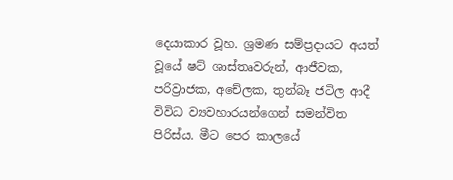දෙයාකාර වූහ. ශ්‍රමණ සම්ප්‍රදායට අයත් වූයේ ෂට් ශාස්තෘවරුන්, ආජීවක, පරිව්‍රාජක, අචේලක, තුන්බෑ ජටිල ආදී විවිධ ව්‍යවහාරයන්ගෙන් සමන්විත පිරිස්ය. මීට පෙර කාලයේ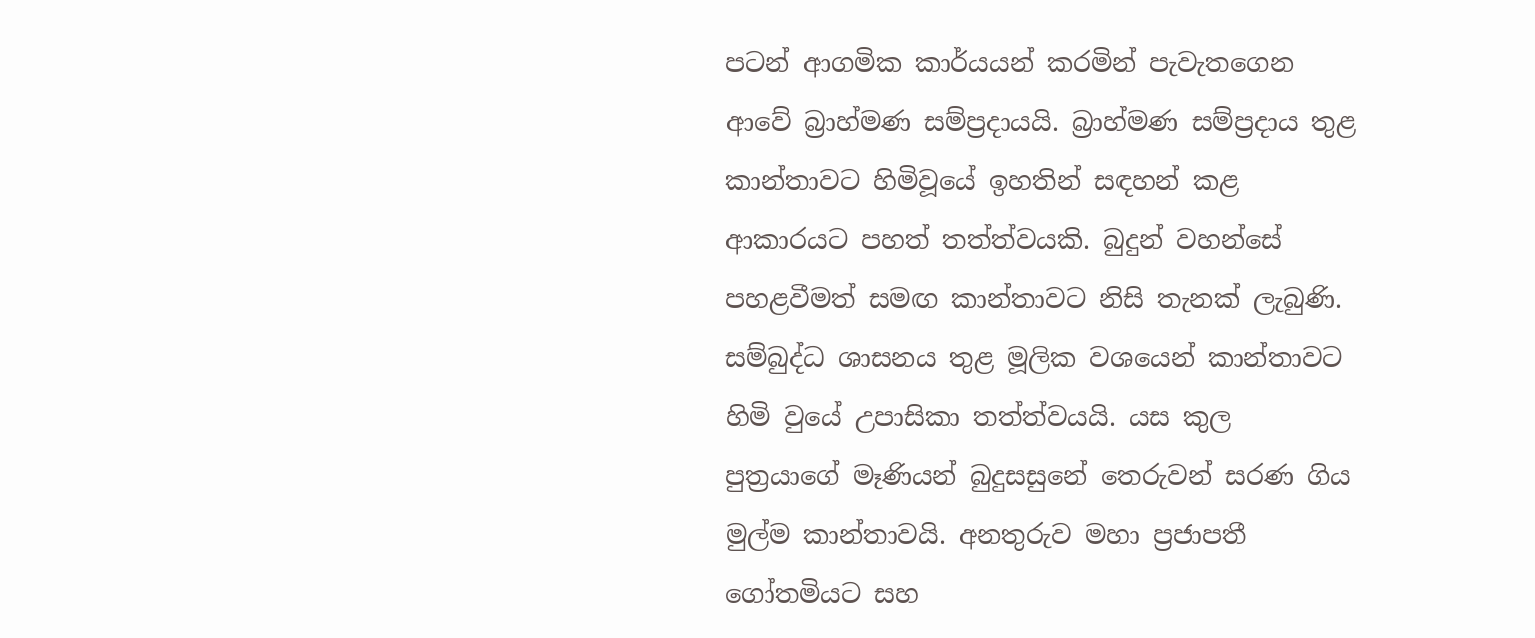පටන් ආගමික කාර්යයන් කරමින් පැවැතගෙන ආවේ බ්‍රාහ්මණ සම්ප්‍රදායයි. බ්‍රාහ්මණ සම්ප්‍රදාය තුළ කාන්තාවට හිමිවූයේ ඉහතින් සඳහන් කළ ආකාරයට පහත් තත්ත්වයකි. බුදුන් වහන්සේ පහළවීමත් සමඟ කාන්තාවට නිසි තැනක් ලැබුණි. සම්බුද්ධ ශාසනය තුළ මූලික වශයෙන් කාන්තාවට හිමි වුයේ උපාසිකා තත්ත්වයයි. යස කුල පුත්‍රයාගේ මෑණියන් බුදුසසුනේ තෙරුවන් සරණ ගිය මුල්ම කාන්තාවයි. අනතුරුව මහා ප්‍රජාපතී ගෝතමියට සහ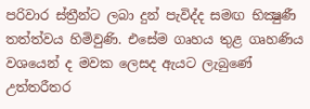පරිවාර ස්ත්‍රීන්ට ලබා දුන් පැවිද්ද සමඟ භික්‍ෂුණී තත්ත්වය හිමිවුණි. එසේම ගෘහය තුළ ගෘහණිය වශයෙන් ද මවක ලෙසද ඇයට ලැබුණේ උත්තරීතර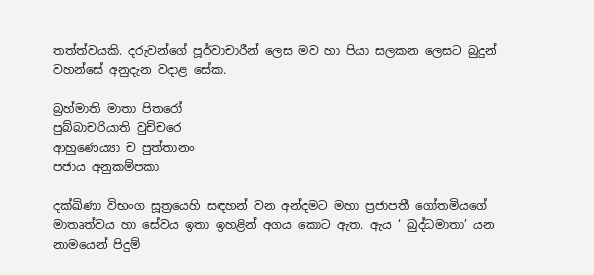තත්ත්වයකි. දරුවන්ගේ පූර්වාචාරීන් ලෙස මව හා පියා සලකන ලෙසට බුදුන් වහන්සේ අනුදැන වදාළ සේක.

බ්‍රහ්මාති මාතා පිතරෝ
පුබ්බාචරියාති වුච්චරෙ
ආහුණෙය්‍යා ච පුත්තානං
පජාය අනුකම්පකා

දක්ඛිණා විභංග සූත්‍රයෙහි සඳහන් වන අන්දමට මහා ප්‍රජාපතී ගෝතමියගේ මාතෘත්වය හා සේවය ඉතා ඉහළින් අගය කොට ඇත. ඇය ‘ බුද්ධමාතා’ යන නාමයෙන් පිදුම්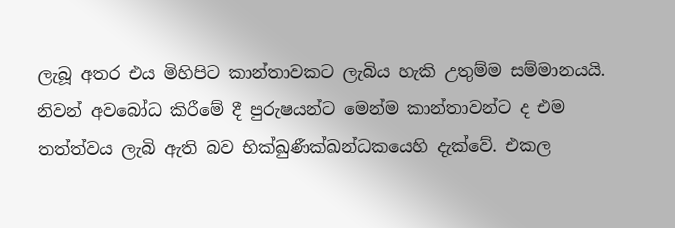ලැබූ අතර එය මිහිපිට කාන්තාවකට ලැබිය හැකි උතුම්ම සම්මානයයි. නිවන් අවබෝධ කිරීමේ දී පුරුෂයන්ට මෙන්ම කාන්තාවන්ට ද එම තත්ත්වය ලැබි ඇති බව භික්ඛුණීක්ඛන්ධකයෙහි දැක්වේ. එකල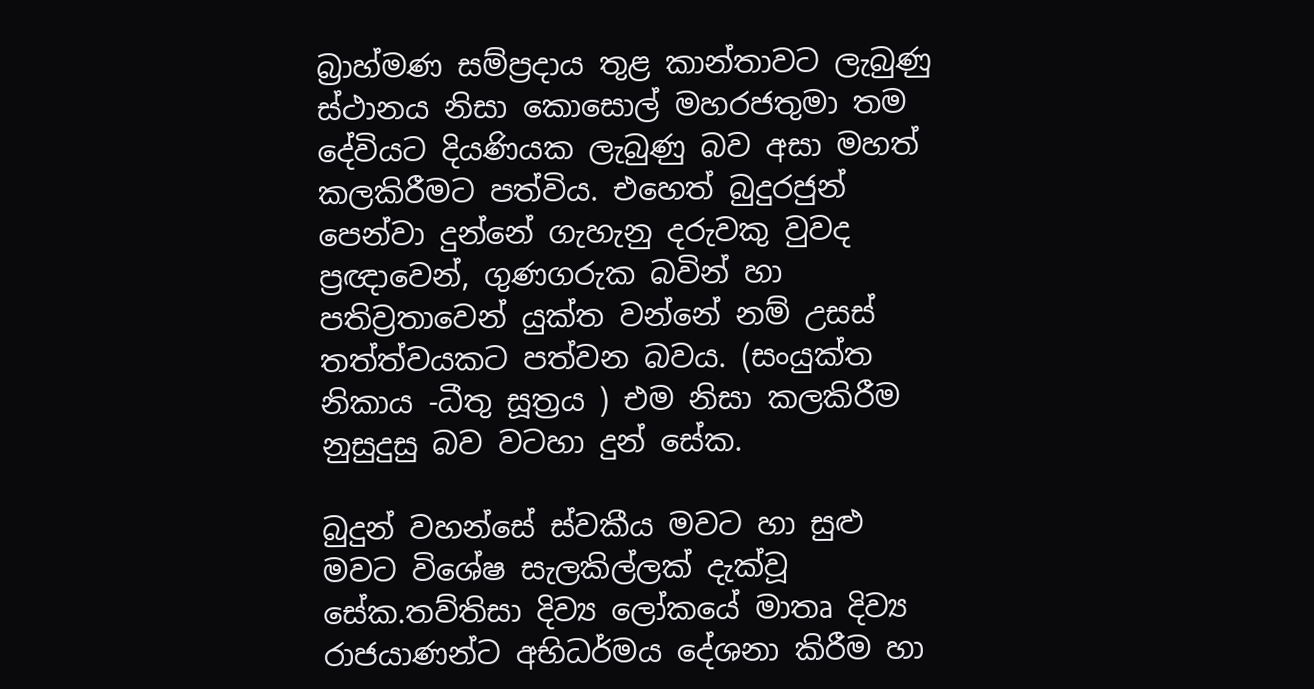බ්‍රාහ්මණ සම්ප්‍රදාය තුළ කාන්තාවට ලැබුණු ස්ථානය නිසා කොසොල් මහරජතුමා තම දේවියට දියණියක ලැබුණු බව අසා මහත් කලකිරීමට පත්විය. එහෙත් බුදුරජුන් පෙන්වා දුන්නේ ගැහැනු දරුවකු වුවද ප්‍රඥාවෙන්, ගුණගරුක බවින් හා පතිව්‍රතාවෙන් යුක්ත වන්නේ නම් උසස් තත්ත්වයකට පත්වන බවය. (සංයුක්ත නිකාය -ධීතු සූත්‍රය ) එම නිසා කලකිරීම නුසුදුසු බව වටහා දුන් සේක.

බුදුන් වහන්සේ ස්වකීය මවට හා සුළු මවට විශේෂ සැලකිල්ලක් දැක්වූ සේක.තව්තිසා දිව්‍ය ලෝකයේ මාතෘ දිව්‍ය රාජයාණන්ට අභිධර්මය දේශනා කිරීම හා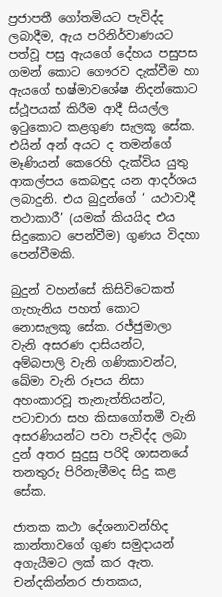ප්‍රජාපතී ගෝතමියට පැවිද්ද ලබාදීම, ඇය පරිනිර්වාණයට පත්වූ පසු ඇයගේ දේහය පසුපස ගමන් කොට ගෞරව දැක්වීම හා ඇයගේ භෂ්මාවශේෂ නිදන්කොට ස්ථූපයක් කිරීම ආදී සියල්ල ඉටුකොට කළගුණ සැලකූ සේක. එයින් අන් අයට ද තමන්ගේ මෑණියන් කෙරෙහි දැක්විය යුතු ආකල්පය කෙබඳුද යන ආදර්ශය ලබාදුනි. එය බුදුන්ගේ ‘ යථාවාදී තථාකාරී’ (යමක් කියයිද එය සිදුකොට පෙන්වීම) ගුණය විදහා පෙන්වීමකි.

බුදුන් වහන්සේ කිසිවිටෙකත් ගැහැනිය පහත් කොට නොසැලකූ සේක. රජ්ජුමාලා වැනි අසරණ දාසියන්ට, අම්බපාලි වැනි ගණිකාවන්ට, ඛේමා වැනි රූපය නිසා අහංකාරවූ තැනැත්තියන්ට, පටාචාරා සහ කිසාගෝතමී වැනි අසරණියන්ට පවා පැවිද්ද ලබා දුන් අතර සුදුසු පරිදි ශාසනයේ තනතුරු පිරිනැමීමද සිදු කළ සේක.

ජාතක කථා දේශනාවන්හිද කාන්තාවගේ ගුණ සමුදායන් අගැයීමට ලක් කර ඇත. චන්දකින්නර ජාතකය,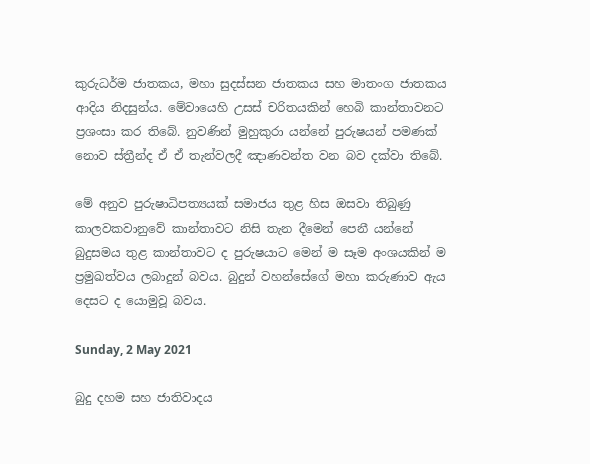කුරුධර්ම ජාතකය, මහා සුදස්සන ජාතකය සහ මාතංග ජාතකය ආදිය නිදසුන්ය. මේවායෙහි උසස් චරිතයකින් හෙබි කාන්තාවනට ප්‍රශංසා කර තිබේ. නුවණින් මුහුකුරා යන්නේ පුරුෂයන් පමණක් නොව ස්ත්‍රීන්ද ඒ ඒ තැන්වලදී ඤාණවන්ත වන බව දක්වා තිබේ.

මේ අනුව පුරුෂාධිපත්‍යයක් සමාජය තුළ හිස ඔසවා තිබුණු කාලවකවානුවේ කාන්තාවට නිසි තැන දීමෙන් පෙනී යන්නේ බුදුසමය තුළ කාන්තාවට ද පුරුෂයාට මෙන් ම සෑම අංශයකින් ම ප්‍රමුඛත්වය ලබාදුන් බවය. බුදුන් වහන්සේගේ මහා කරුණාව ඇය දෙසට ද යොමුවූ බවය.

Sunday, 2 May 2021

බුදු දහම සහ ජාතිවාදය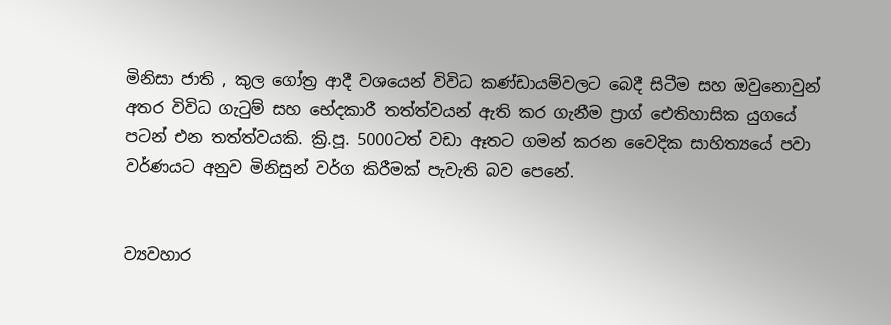මිනිසා ජාති , කුල ගෝත්‍ර ආදී වශයෙන් විවිධ කණ්ඩායම්වලට බෙදී සිටීම සහ ඔවුනොවුන් අතර විවිධ ගැටුම් සහ භේදකාරී තත්ත්වයන් ඇති කර ගැනීම ප්‍රාග් ඓතිහාසික යුගයේ පටන් එන තත්ත්වයකි. ක්‍රි.පූ. 5000ටත් වඩා ඈතට ගමන් කරන වෛදික සාහිත්‍යයේ පවා වර්ණයට අනුව මිනිසුන් වර්ග කිරීමක් පැවැති බව පෙනේ.


ව්‍යවහාර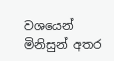වශයෙන් මිනිසුන් අතර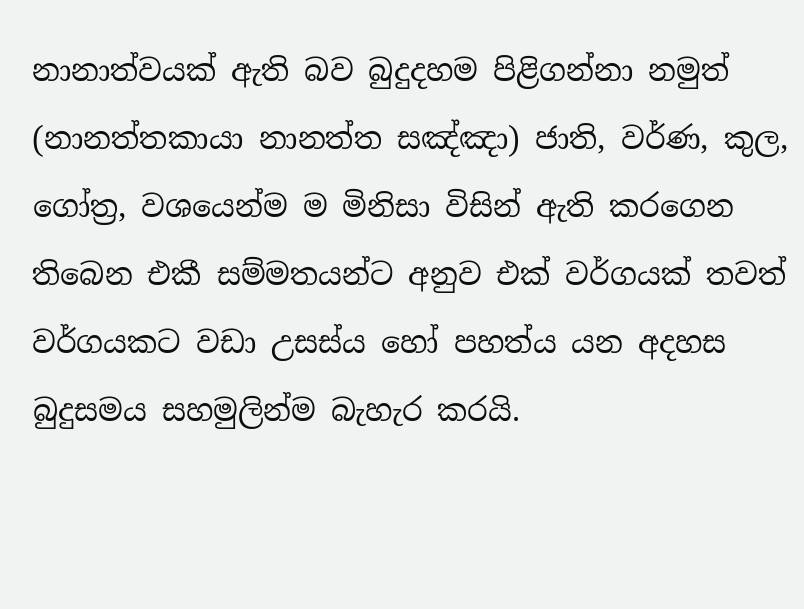නානාත්වයක් ඇති බව බුදුදහම පිළිගන්නා නමුත් (නානත්තකායා නානත්ත සඤ්ඤා) ජාති, වර්ණ, කුල, ගෝත්‍ර, වශයෙන්ම ම මිනිසා විසින් ඇති කරගෙන තිබෙන එකී සම්මතයන්ට අනුව එක් වර්ගයක් තවත් වර්ගයකට වඩා උසස්ය හෝ පහත්ය යන අදහස බුදුසමය සහමුලින්ම බැහැර කරයි.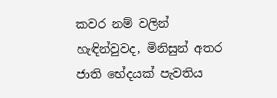කවර නම් වලින් හැඳින්වුවද, මිනිසුන් අතර ජාති භේදයක් පැවතිය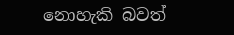නොහැකි බවත්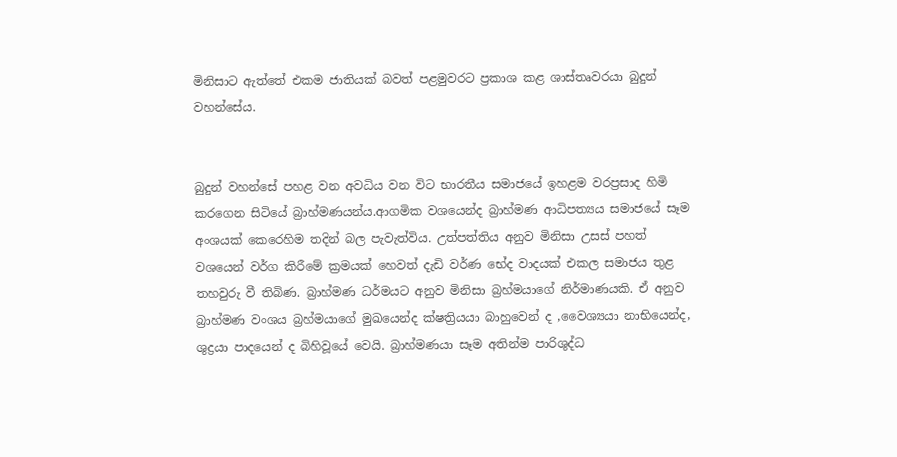මිනිසාට ඇත්තේ එකම ජාතියක් බවත් පළමුවරට ප්‍රකාශ කළ ශාස්තෘවරයා බුදුන් වහන්සේය.


බුදුන් වහන්සේ පහළ වන අවධිය වන විට භාරතීය සමාජයේ ඉහළම වරප්‍රසාද හිමි කරගෙන සිටියේ බ්‍රාහ්මණයන්ය.ආගමික වශයෙන්ද බ්‍රාහ්මණ ආධිපත්‍යය සමාජයේ සෑම අංශයක් කෙරෙහිම තදින් බල පැවැත්විය. උත්පත්තිය අනුව මිනිසා උසස් පහත් වශයෙන් වර්ග කිරීමේ ක්‍රමයක් හෙවත් දැඩි වර්ණ භේද වාදයක් එකල සමාජය තුළ තහවුරු වී තිබිණ. බ්‍රාහ්මණ ධර්මයට අනුව මිනිසා බ්‍රහ්මයාගේ නිර්මාණයකි. ඒ අනුව බ්‍රාහ්මණ වංශය බ්‍රහ්මයාගේ මුඛයෙන්ද ක්ෂත්‍රියයා බාහුවෙන් ද ,වෛශ්‍යයා නාභියෙන්ද, ශුද්‍රයා පාදයෙන් ද බිහිවූයේ වෙයි. බ්‍රාහ්මණයා සෑම අතින්ම පාරිශුද්ධ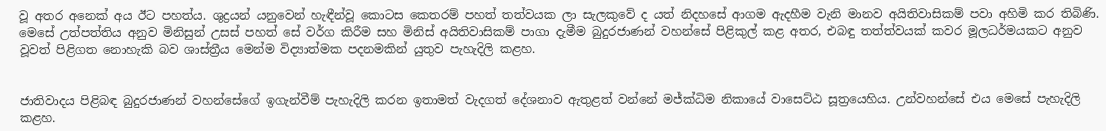වූ අතර අනෙක් අය ඊට පහත්ය. ශුද්‍රයන් යනුවෙන් හැඳීන්වූ කොටස කෙතරම් පහත් තත්වයක ලා සැලකුවේ ද යත් නිදහසේ ආගම ඇදහීම වැනි මානව අයිතිවාසිකම් පවා අහිමි කර තිබිණි. මෙසේ උත්පත්තිය අනුව මිනිසුන් උසස් පහත් සේ වර්ග කිරීම සහ මිනිස් අයිතිවාසිකම් පාගා දැමීම බුදුරජාණන් වහන්සේ පිළිකුල් කළ අතර, එබඳු තත්ත්වයක් කවර මූලධර්මයකට අනුව වූවත් පිළිගත නොහැකි බව ශාස්ත්‍රීය මෙන්ම විද්‍යාත්මක පදනමකින් යුතුව පැහැදිලි කළහ.


ජාතිවාදය පිළිබඳ බුදුරජාණන් වහන්සේගේ ඉගැන්වීම් පැහැදිලි කරන ඉතාමත් වැදගත් දේශනාව ඇතුළත් වන්නේ මජ්ක්‍ධිම නිකායේ වාසෙට්ඨ සූත්‍රයෙහිය. උන්වහන්සේ එය මෙසේ පැහැදිලි කළහ.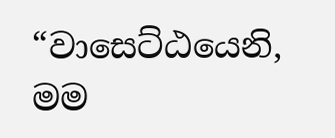“වාසෙට්ඨයෙනි, මම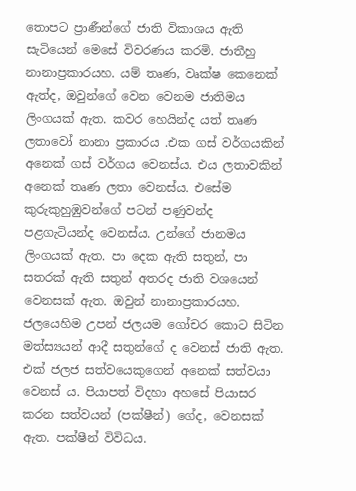තොපට ප්‍රාණීන්ගේ ජාති විකාශය ඇති සැටියෙන් මෙසේ විවරණය කරමි. ජාතීහු නානාප්‍රකාරයහ. යම් තෘණ, වෘක්ෂ කෙනෙක් ඇත්ද, ඔවුන්ගේ වෙන වෙනම ජාතිමය ලිංගයක් ඇත. කවර හෙයින්ද යත් තෘණ ලතාවෝ නානා ප්‍රකාරය .එක ගස් වර්ගයකින් අනෙක් ගස් වර්ගය වෙනස්ය. එය ලතාවකින් අනෙක් තෘණ ලතා වෙනස්ය. එසේම කුරුකුහුඹුවන්ගේ පටන් පණුවන්ද පළගැටියන්ද වෙනස්ය. උන්ගේ ජානමය ලිංගයක් ඇත. පා දෙක ඇති සතුන්, පා සතරක් ඇති සතුන් අතරද ජාති වශයෙන් වෙනසක් ඇත. ඔවුන් නානාප්‍රකාරයහ. ජලයෙහිම උපන් ජලයම ගෝචර කොට සිටින මත්ස්‍යයන් ආදී සතුන්ගේ ද වෙනස් ජාති ඇත. එක් ජලජ සත්වයෙකුගෙන් අනෙක් සත්වයා වෙනස් ය. පියාපත් විදහා අහසේ පියාසර කරන සත්වයන් (පක්ෂීන්) ගේද, වෙනසක් ඇත. පක්ෂීන් විවිධය.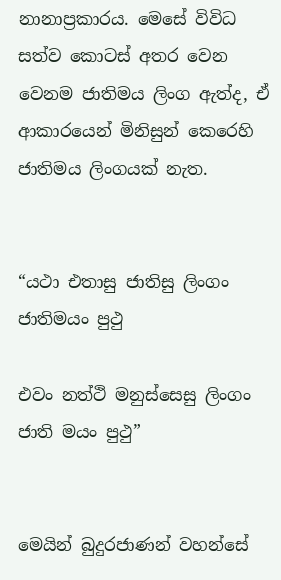නානාප්‍රකාරය. මෙසේ විවිධ සත්ව කොටස් අතර වෙන වෙනම ජාතිමය ලිංග ඇත්ද, ඒ ආකාරයෙන් මිනිසුන් කෙරෙහි ජාතිමය ලිංගයක් නැත.


“යථා එතාසු ජාතිසු ලිංගං ජාතිමයං පුථු

එවං නත්ථි මනුස්සෙසු ලිංගං ජාති මයං පුථු”


මෙයින් බුදුරජාණන් වහන්සේ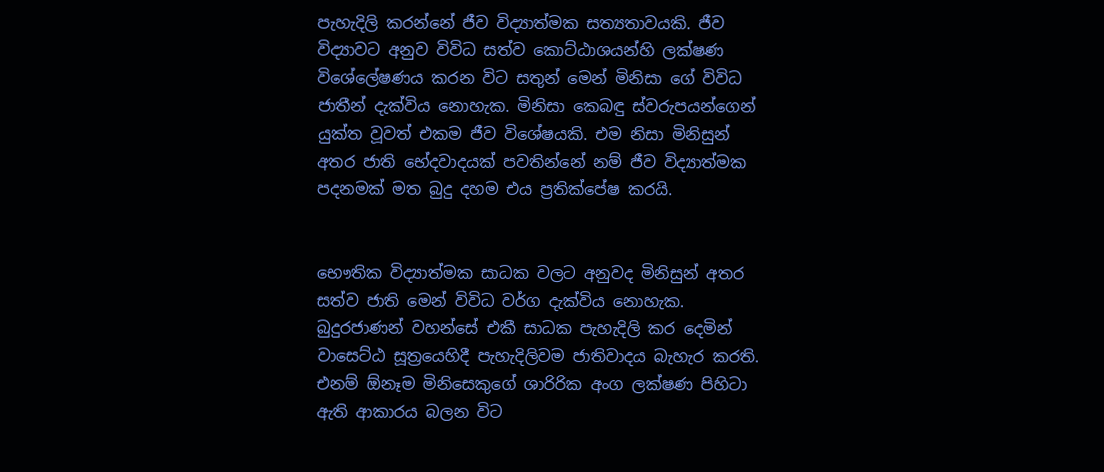පැහැදිලි කරන්නේ ජීව විද්‍යාත්මක සත්‍යතාවයකි. ජීව විද්‍යාවට අනුව විවිධ සත්ව කොට්ඨාශයන්හි ලක්ෂණ විශේලේෂණය කරන විට සතුන් මෙන් මිනිසා ගේ විවිධ ජාතීන් දැක්විය නොහැක. මිනිසා කෙබඳු ස්වරුපයන්ගෙන් යුක්ත වූවත් එකම ජීව විශේෂයකි. එම නිසා මිනිසුන් අතර ජාති භේදවාදයක් පවතින්නේ නම් ජීව විද්‍යාත්මක පදනමක් මත බුදු දහම එය ප්‍රතික්පේෂ කරයි.


භෞතික විද්‍යාත්මක සාධක වලට අනුවද මිනිසුන් අතර සත්ව ජාති මෙන් විවිධ වර්ග දැක්විය නොහැක. බුදුරජාණන් වහන්සේ එකී සාධක පැහැදිලි කර දෙමින් වාසෙට්ඨ සූත්‍රයෙහිදී පැහැදිලිවම ජාතිවාදය බැහැර කරති. එනම් ඕනෑම මිනිසෙකුගේ ශාරිරික අංග ලක්ෂණ පිහිටා ඇති ආකාරය බලන විට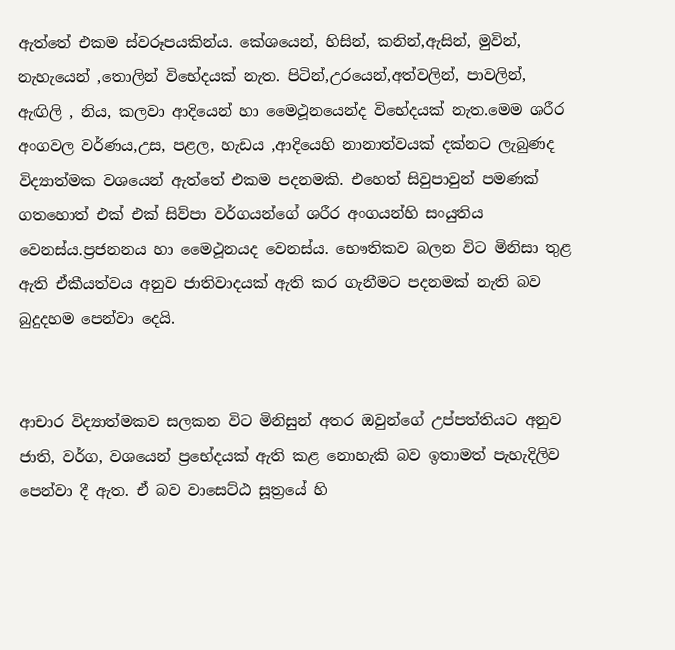ඇත්තේ එකම ස්වරූපයකින්ය. කේශයෙන්, හිසින්, කනින්,ඇසින්, මුවින්, නැහැයෙන් ,තොලින් විභේදයක් නැත. පිටින්,උරයෙන්,අත්වලින්, පාවලින්, ඇඟිලි , නිය, කලවා ආදියෙන් හා මෛථූනයෙන්ද විභේදයක් නැත.මෙම ශරීර අංගවල වර්ණය,උස, පළල, හැඩය ,ආදියෙහි නානාත්වයක් දක්නට ලැබුණද විද්‍යාත්මක වශයෙන් ඇත්තේ එකම පදනමකි. එහෙත් සිවුපාවුන් පමණක් ගතහොත් එක් එක් සිව්පා වර්ගයන්ගේ ශරීර අංගයන්හි සංයුතිය වෙනස්ය.ප්‍රජනනය හා මෛථූනයද වෙනස්ය. භෞතිකව බලන විට මිනිසා තුළ ඇති ඒකීයත්වය අනුව ජාතිවාදයක් ඇති කර ගැනීමට පදනමක් නැති බව බුදුදහම පෙන්වා දෙයි.


ආචාර විද්‍යාත්මකව සලකන විට මිනිසුන් අතර ඔවුන්ගේ උප්පත්තියට අනුව ජාති, වර්ග, වශයෙන් ප්‍රභේදයක් ඇති කළ නොහැකි බව ඉතාමත් පැහැදිලිව පෙන්වා දී ඇත. ඒ බව වාසෙට්ඨ සූත්‍රයේ හි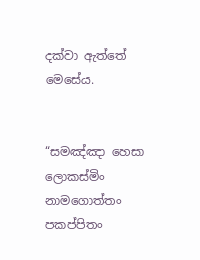දක්වා ඇත්තේ මෙසේය.


“සමඤ්ඤා හෙසා ලොකස්මිං නාමගොත්තං පකප්පිතං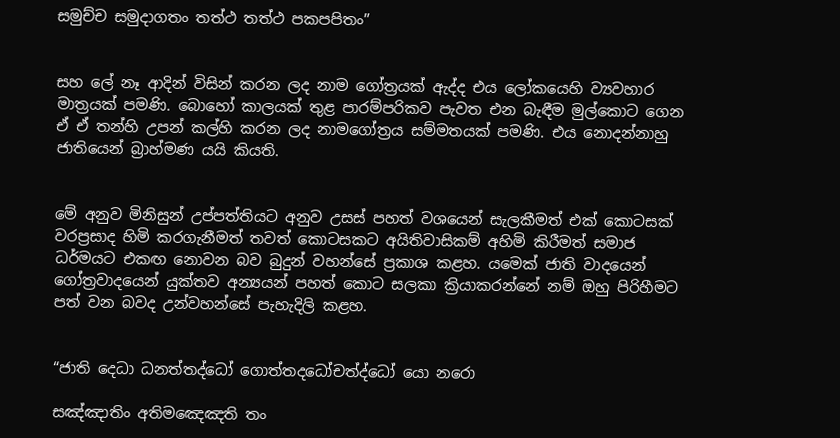සමුච්ච සමුදාගතං තත්ථ තත්ථ පකපපිතං”


සහ ලේ නෑ ආදින් විසින් කරන ලද නාම ගෝත්‍රයක් ඇද්ද එය ලෝකයෙහි ව්‍යවහාර මාත්‍රයක් පමණි. බොහෝ කාලයක් තුළ පාරම්පරිකව පැවත එන බැඳීම මුල්කොට ගෙන ඒ ඒ තන්හි උපන් කල්හි කරන ලද නාමගෝත්‍රය සම්මතයක් පමණි. එය නොදන්නාහු ජාතියෙන් බ්‍රාහ්මණ යයි කියති.


මේ අනුව මිනිසුන් උප්පත්තියට අනුව උසස් පහත් වශයෙන් සැලකීමත් එක් කොටසක් වරප්‍රසාද හිමි කරගැනීමත් තවත් කොටසකට අයිතිවාසිකම් අහිමි කිරීමත් සමාජ ධර්මයට එකඟ නොවන බව බුදුන් වහන්සේ ප්‍රකාශ කළහ. යමෙක් ජාති වාදයෙන් ගෝත්‍රවාදයෙන් යුක්තව අන්‍යයන් පහත් කොට සලකා ක්‍රියාකරන්නේ නම් ඔහු පිරිහීමට පත් වන බවද උන්වහන්සේ පැහැදිලි කළහ.


“ජාති දෙධා ධනත්තද්ධෝ ගොත්තදධෝචත්ද්ධෝ යො නරො

සඤ්ඤාතිං අතිමඤෙඤති තං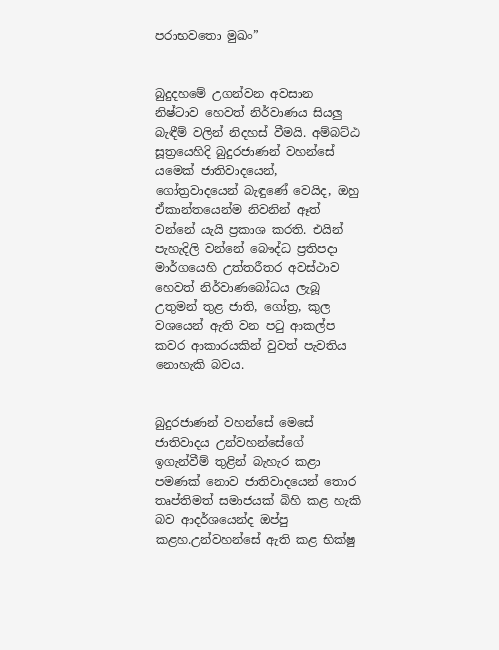පරාභවතො මුඛං”


බුදුදහමේ උගන්වන අවසාන නිෂ්ටාව හෙවත් නිර්වාණය සියලු බැඳීම් වලින් නිදහස් වීමයි. අම්බට්ඨ සූත්‍රයෙහිදි බුදුරජාණන් වහන්සේ යමෙක් ජාතිවාදයෙන්, ගෝත්‍රවාදයෙන් බැඳුණේ වෙයිද, ඔහු ඒකාන්තයෙන්ම නිවනින් ඈත් වන්නේ යැයි ප්‍රකාශ කරති. එයින් පැහැදිලි වන්නේ බෞද්ධ ප්‍රතිපදා මාර්ගයෙහි උත්තරීතර අවස්ථාව හෙවත් නිර්වාණබෝධය ලැබූ උතුමන් තුළ ජාති, ගෝත්‍ර, කුල වශයෙන් ඇති වන පටු ආකල්ප කවර ආකාරයකින් වුවත් පැවතිය නොහැකි බවය.


බුදුරජාණන් වහන්සේ මෙසේ ජාතිවාදය උන්වහන්සේගේ ඉගැන්වීම් තුළින් බැහැර කළා පමණක් නොව ජාතිවාදයෙන් තොර තෘප්තිමත් සමාජයක් බිහි කළ හැකි බව ආදර්ශයෙන්ද ඔප්පු කළහ.උන්වහන්සේ ඇති කළ භික්ෂු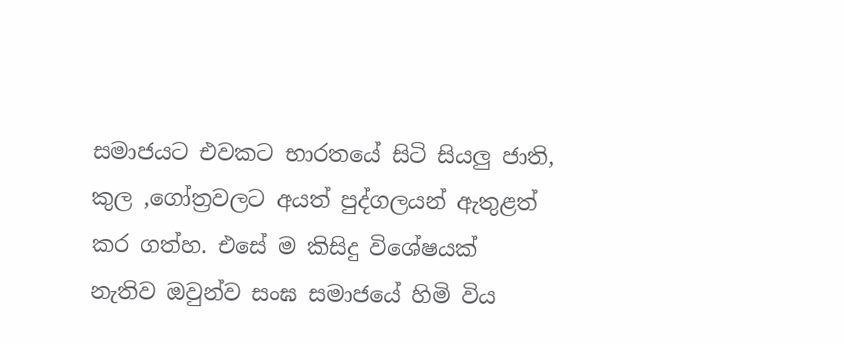සමාජයට එවකට භාරතයේ සිටි සියලු ජාති, කුල ,ගෝත්‍රවලට අයත් පුද්ගලයන් ඇතුළත් කර ගත්හ. එසේ ම කිසිදු විශේෂයක් නැතිව ඔවුන්ව සංඝ සමාජයේ හිමි විය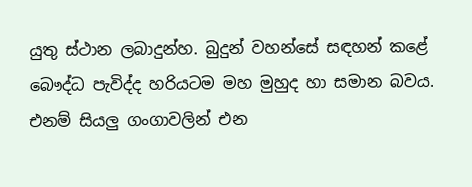යුතු ස්ථාන ලබාදුන්හ. බුදුන් වහන්සේ සඳහන් කළේ බෞද්ධ පැවිද්ද හරියටම මහ මුහුද හා සමාන බවය. එනම් සියලු ගංගාවලින් එන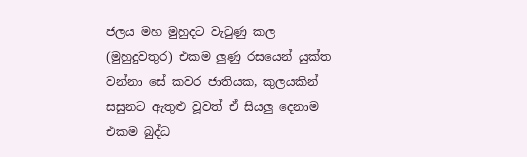ජලය මහ මුහුදට වැටුණු කල (මුහුදුවතුර) එකම ලුණු රසයෙන් යුක්ත වන්නා සේ කවර ජාතියක, කුලයකින් සසුනට ඇතුළු වූවත් ඒ සියලු දෙනාම එකම බුද්ධ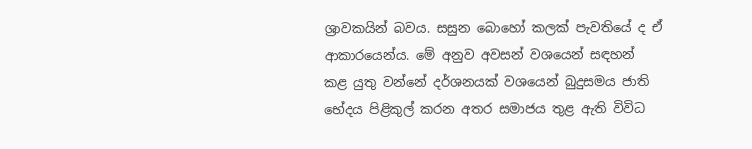ශ්‍රාවකයින් බවය. සසුන බොහෝ කලක් පැවතියේ ද ඒ ආකාරයෙන්ය. මේ අනුව අවසන් වශයෙන් සඳහන් කළ යුතු වන්නේ දර්ශනයක් වශයෙන් බුදුසමය ජාති භේදය පිළිකුල් කරන අතර සමාජය තුළ ඇති විවිධ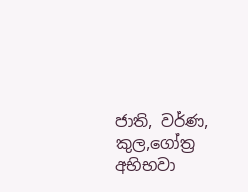ජාති, වර්ණ, කුල,ගෝත්‍ර අභිභවා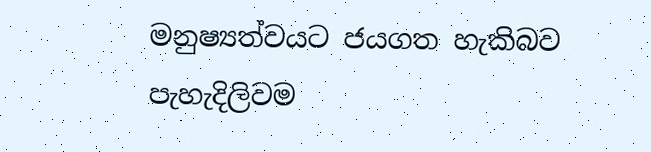මනුෂ්‍යත්වයට ජයගත හැකිබව පැහැදිලිවම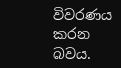විවරණය කරන බවය.